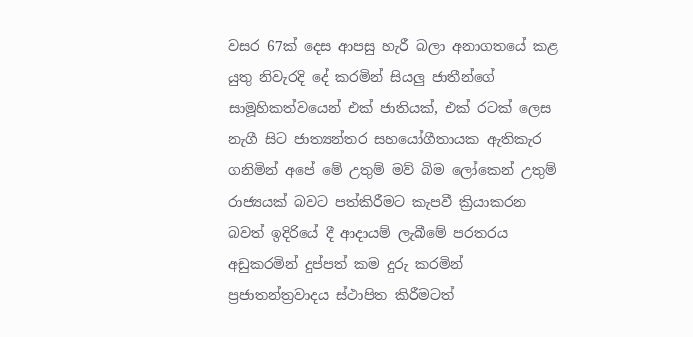වසර 67ක් දෙස ආපසු හැරී බලා අනාගතයේ කළ යුතු නිවැරදි දේ කරමින් සියලු ජාතීන්ගේ සාමූහිකත්වයෙන් එක් ජාතියක්, එක් රටක් ලෙස නැගී සිට ජාත්‍යන්තර සහයෝගීතායක ඇතිකැර ගනිමින් අපේ මේ උතුම් මව් බිම ලෝකෙන් උතුම් රාජ්‍යයක් බවට පත්කිරීමට කැපවී ක්‍රියාකරන බවත් ඉදිරියේ දී ආදායම් ලැබීමේ පරතරය අඩුකරමින් දුප්පත් කම දුරු කරමින් ප්‍රජාතන්ත්‍රවාදය ස්ථාපිත කිරීමටත්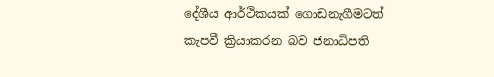දේශීය ආර්ථිකයක් ගොඩනැගීමටත් කැපවී ක්‍රියාකරන බව ජනාධිපති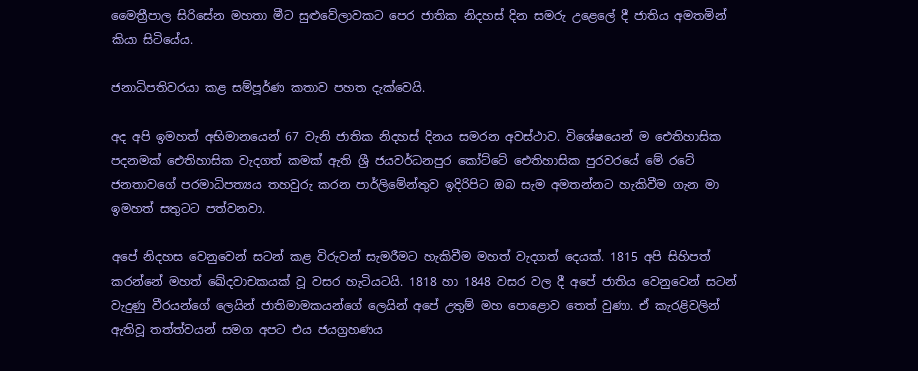මෛත්‍රීපාල සිරිසේන මහතා මීට සුළුවේලාවකට පෙර ජාතික නිදහස් දින සමරු උළෙලේ දී ජාතිය අමතමින් කියා සිටියේය.

ජනාධිපතිවරයා කළ සම්පූර්ණ කතාව පහත දැක්වෙයි.

අද අපි ඉමහත් අභිමානයෙන් 67 වැනි ජාතික නිදහස් දිනය සමරන අවස්ථාව. විශේෂයෙන් ම ඓතිහාසික පදනමක් ඓතිහාසික වැදගත් කමක් ඇති ශ්‍රී ජයවර්ධනපුර කෝට්ටේ ඓතිහාසික පුරවරයේ මේ රටේ ජනතාවගේ පරමාධිපත්‍යය තහවුරු කරන පාර්ලිමේන්තුව ඉදිරිපිට ඔබ සැම අමතන්නට හැකිවීම ගැන මා ඉමහත් සතුටට පත්වනවා.

අපේ නිදහස වෙනුවෙන් සටන් කළ විරුවන් සැමරීමට හැකිවීම මහත් වැදගත් දෙයක්. 1815 අපි සිහිපත් කරන්නේ මහත් ඛේදවාචකයක් වූ වසර හැටියටයි. 1818 හා 1848 වසර වල දී අපේ ජාතිය වෙනුවෙන් සටන් වැදුණු වීරයන්ගේ ලෙයින් ජාතිමාමකයන්ගේ ලෙයින් අපේ උතුම් මහ පොළොව තෙත් වුණා. ඒ කැරළිවලින් ඇතිවූ තත්ත්වයන් සමග අපට එය ජයග්‍රහණය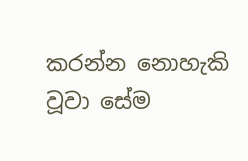කරන්න නොහැකි වූවා සේම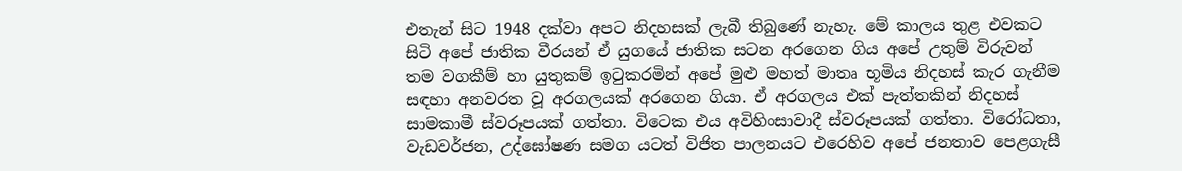එතැන් සිට 1948 දක්වා අපට නිදහසක් ලැබී තිබුණේ නැහැ. මේ කාලය තුළ එවකට සිටි අපේ ජාතික වීරයන් ඒ යුගයේ ජාතික සටන අරගෙන ගිය අපේ උතුම් විරුවන් තම වගකීම් හා යුතුකම් ඉටුකරමින් අපේ මුළු මහත් මාතෘ භූමිය නිදහස් කැර ගැනීම සඳහා අනවරත වූ අරගලයක් අරගෙන ගියා. ඒ අරගලය එක් පැත්තකින් නිදහස් සාමකාමී ස්වරූපයක් ගත්තා. විටෙක එය අවිහිංසාවාදී ස්වරූපයක් ගත්තා. විරෝධතා, වැඩවර්ජන, උද්ඝෝෂණ සමග යටත් විජිත පාලනයට එරෙහිව අපේ ජනතාව පෙළගැසී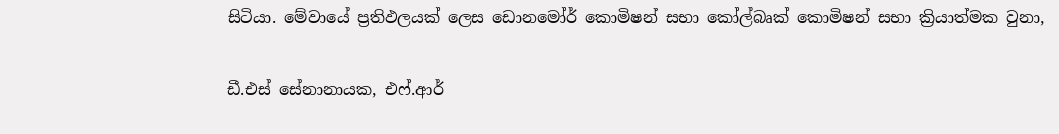සිටියා. මේවායේ ප්‍රතිඵලයක් ලෙස ඩොනමෝර් කොමිෂන් සභා කෝල්බෘක් කොමිෂන් සභා ක්‍රියාත්මක වුනා,

ඩී.එස් සේනානායක, එෆ්.ආර්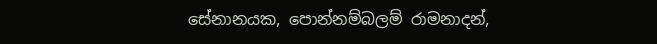සේනානයක, පොන්නම්බලම් රාමනාදන්,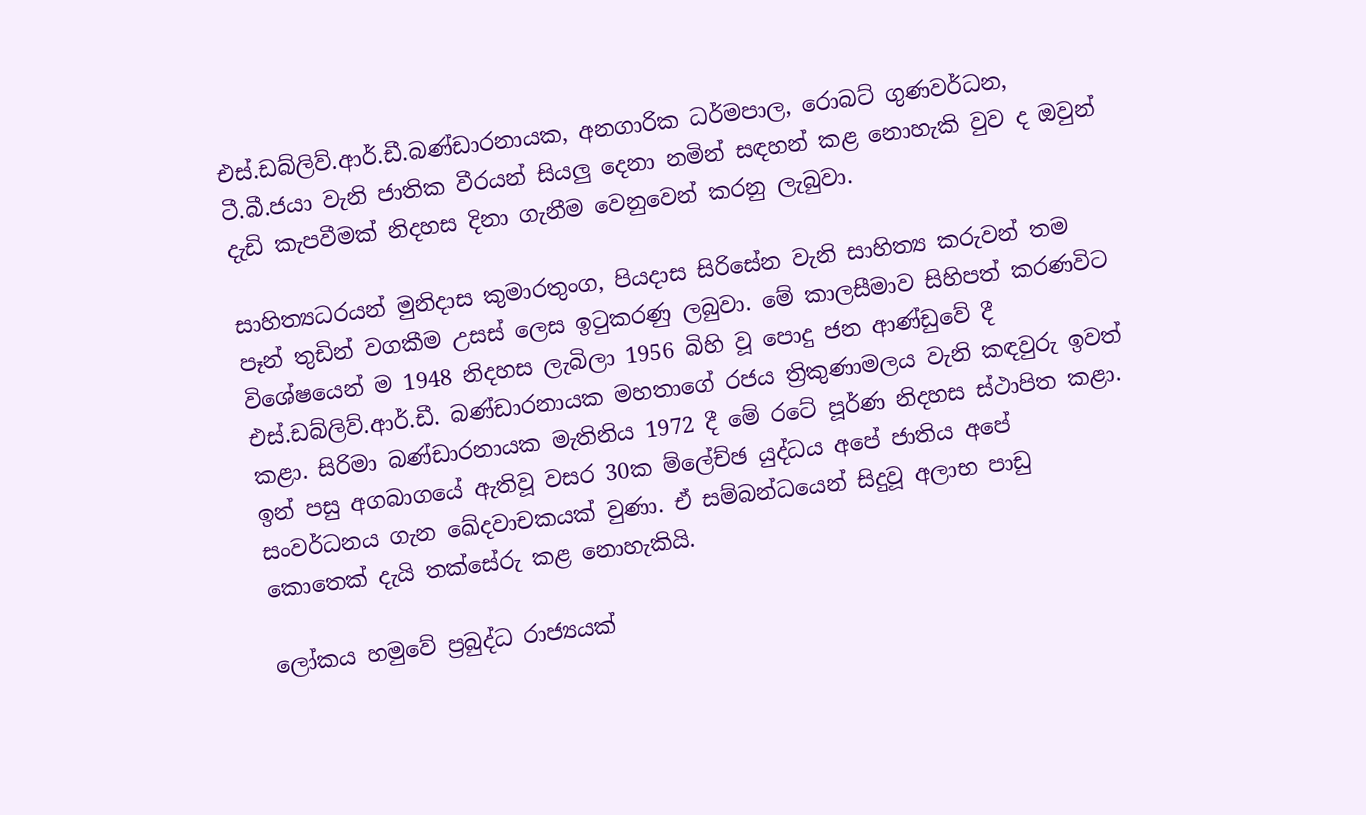එස්.ඩබ්ලිව්.ආර්.ඩී.බණ්ඩාරනායක, අනගාරික ධර්මපාල, රොබට් ගුණවර්ධන, ටී.බී.ජයා වැනි ජාතික වීරයන් සියලු දෙනා නමින් සඳහන් කළ නොහැකි වුව ද ඔවුන් දැඩි කැපවීමක් නිදහස දිනා ගැනීම වෙනුවෙන් කරනු ලැබුවා.

සාහිත්‍යධරයන් මුනිදාස කුමාරතුංග, පියදාස සිරිසේන වැනි සාහිත්‍ය කරුවන් තම පෑන් තුඩින් වගකීම උසස් ලෙස ඉටුකරණු ලබුවා. මේ කාලසීමාව සිහිපත් කරණවිට විශේෂයෙන් ම 1948 නිදහස ලැබිලා 1956 බිහි වූ පොදු ජන ආණ්ඩුවේ දී එස්.ඩබ්ලිව්.ආර්.ඩී. බණ්ඩාරනායක මහතාගේ රජය ත්‍රිකුණාමලය වැනි කඳවුරු ඉවත් කළා. සිරිමා බණ්ඩාරනායක මැතිනිය 1972 දී මේ රටේ පූර්ණ නිදහස ස්ථාපිත කළා. ඉන් පසු අගබාගයේ ඇතිවූ වසර 30ක ම්ලේච්ඡ යුද්ධය අපේ ජාතිය අපේ සංවර්ධනය ගැන ඛේදවාචකයක් වුණා. ඒ සම්බන්ධයෙන් සිදුවූ අලාභ පාඩු කොතෙක් දැයි තක්සේරු කළ නොහැකියි.

ලෝකය හමුවේ ප්‍රබුද්ධ රාජ්‍යයක්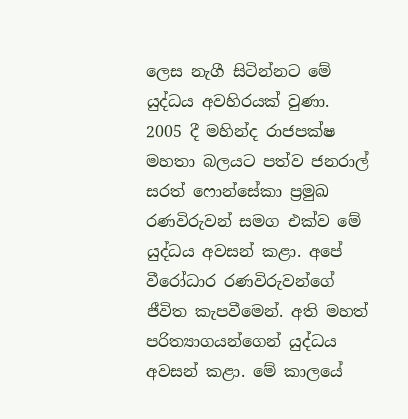ලෙස නැගී සිටින්නට මේ යුද්ධය අවහිරයක් වුණා. 2005 දී මහින්ද රාජපක්ෂ මහතා බලයට පත්ව ජනරාල් සරත් ෆොන්සේකා ප්‍රමුඛ රණවිරුවන් සමග එක්ව මේ යුද්ධය අවසන් කළා. අපේ වීරෝධාර රණවිරුවන්ගේ ජීවිත කැපවීමෙන්. අති මහත් පරිත්‍යාගයන්ගෙන් යුද්ධය අවසන් කළා. මේ කාලයේ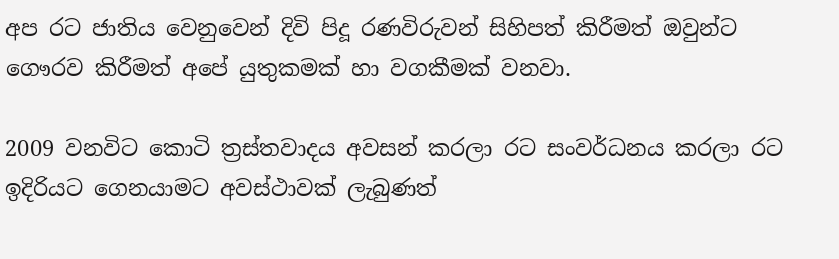අප රට ජාතිය වෙනුවෙන් දිවි පිදූ රණවිරුවන් සිහිපත් කිරීමත් ඔවුන්ට ගෞරව කිරීමත් අපේ යුතුකමක් හා වගකීමක් වනවා.

2009 වනවිට කොටි ත්‍රස්තවාදය අවසන් කරලා රට සංවර්ධනය කරලා රට ඉදිරියට ගෙනයාමට අවස්ථාවක් ලැබුණත්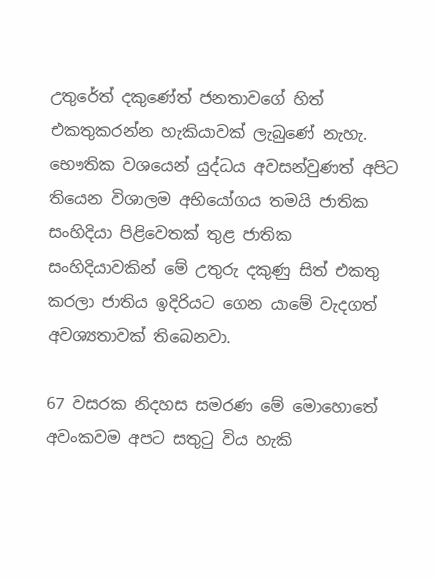උතුරේත් දකුණේත් ජනතාවගේ හිත් එකතුකරන්න හැකියාවක් ලැබුණේ නැහැ. භෞතික වශයෙන් යුද්ධය අවසන්වුණත් අපිට තියෙන විශාලම අභියෝගය තමයි ජාතික සංහිදියා පිළිවෙතක් තුළ ජාතික සංහිදියාවකින් මේ උතුරු දකුණු සිත් එකතු කරලා ජාතිය ඉදිරියට ගෙන යාමේ වැදගත් අවශ්‍යතාවක් තිබෙනවා.

67 වසරක නිදහස සමරණ මේ මොහොතේ අවංකවම අපට සතුටු විය හැකි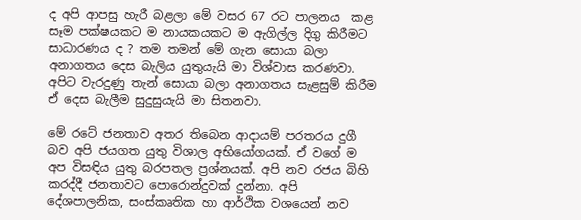ද අපි ආපසු හැරී බළලා මේ වසර 67 රට පාලනය  කළ සෑම පක්ෂයකට ම නායකයකට ම ඇගිල්ල දිගු කිරීමට සාධාරණය ද ? තම තමන් මේ ගැන සොයා බලා අනාගතය දෙස බැලිය යුතුයැයි මා විශ්වාස කරණවා. අපිට වැරදුණු තැන් සොයා බලා අනාගතය සැළසුම් කිරීම ඒ දෙස බැලීම සුදුසුයැයි මා සිතනවා.

මේ රටේ ජනතාව අතර තිබෙන ආදායම් පරතරය දුගී බව අපි ජයගත යුතු විශාල අභියෝගයක්. ඒ වගේ ම අප විසඳිය යුතු බරපතල ප්‍රශ්නයක්. අපි නව රජය බිහි කරද්දී ජනතාවට පොරොන්දුවක් දුන්නා. අපි දේශපාලනික, සංස්කෘතික හා ආර්ථික වශයෙන් නව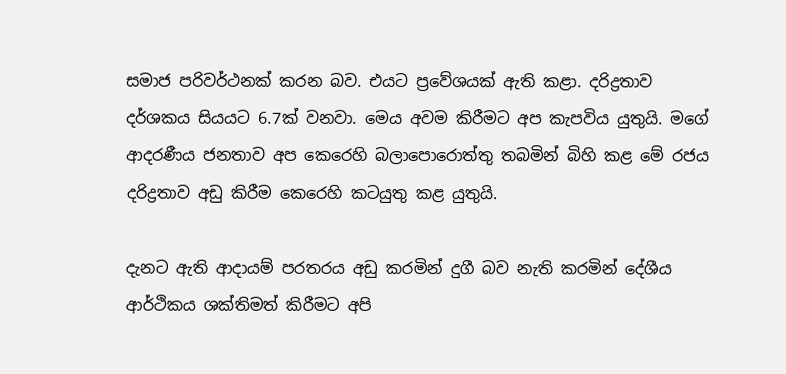සමාජ පරිවර්ථනක් කරන බව. එයට ප්‍රවේශයක් ඇති කළා. දරිද්‍රතාව දර්ශකය සියයට 6.7ක් වනවා. මෙය අවම කිරීමට අප කැපවිය යුතුයි. මගේ ආදරණීය ජනතාව අප කෙරෙහි බලාපොරොත්තු තබමින් බිහි කළ මේ රජය දරිද්‍රතාව අඩු කිරීම කෙරෙහි කටයුතු කළ යුතුයි.

දැනට ඇති ආදායම් පරතරය අඩු කරමින් දුගී බව නැති කරමින් දේශීය ආර්ථිකය ශක්තිමත් කිරීමට අපි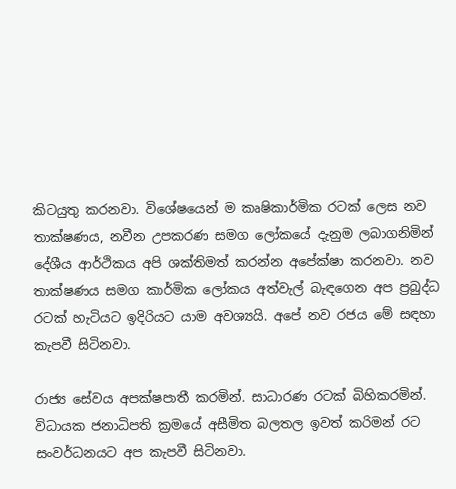කිටයුතු කරනවා. විශේෂයෙන් ම කෘෂිකාර්මික රටක් ලෙස නව තාක්ෂණය, නවීන උපකරණ සමග ලෝකයේ දැනුම ලබාගනිමින් දේශීය ආර්ථිකය අපි ශක්තිමත් කරන්න අපේක්ෂා කරනවා. නව තාක්ෂණය සමග කාර්මික ලෝකය අත්වැල් බැඳගෙන අප ප්‍රබුද්ධ රටක් හැටියට ඉදිරියට යාම අවශ්‍යයි. අපේ නව රජය මේ සඳහා කැපවී සිටිනවා.

රාජ්‍ය සේවය අපක්ෂපාතී කරමින්. සාධාරණ රටක් බිහිකරමින්. විධායක ජනාධිපති ක්‍රමයේ අසීමිත බලතල ඉවත් කරිමන් රට සංවර්ධනයට අප කැපවී සිටිනවා.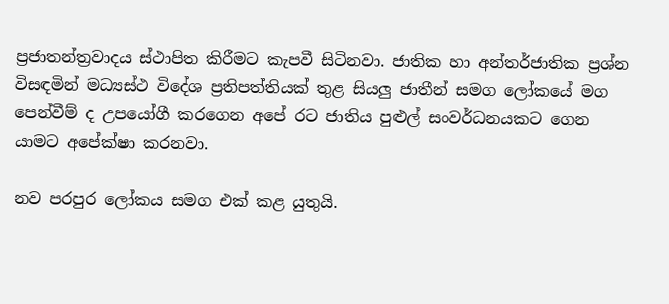ප්‍රජාතන්ත්‍රවාදය ස්ථාපිත කිරීමට කැපවී සිටිනවා. ජාතික හා අන්තර්ජාතික ප්‍රශ්න විසඳමින් මධ්‍යස්ථ විදේශ ප්‍රතිපත්තියක් තුළ සියලු ජාතීන් සමග ලෝකයේ මග පෙන්වීම් ද උපයෝගී කරගෙන අපේ රට ජාතිය පුළුල් සංවර්ධනයකට ගෙන යාමට අපේක්ෂා කරනවා.

නව පරපුර ලෝකය සමග එක් කළ යුතුයි.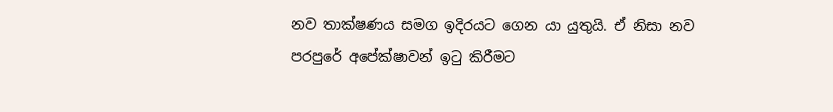නව තාක්ෂණය සමග ඉදිරයට ගෙන යා යුතුයි. ඒ නිසා නව පරපුරේ අපේක්ෂාවන් ඉටු කිරීමට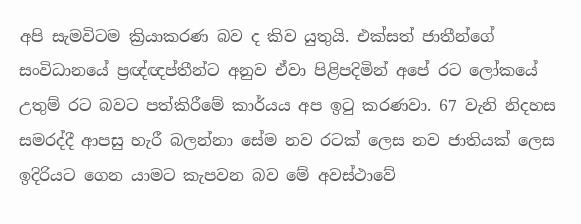අපි සැමවිටම ක්‍රියාකරණ බව ද කිව යුතුයි. එක්සත් ජාතීන්ගේ සංවිධානයේ ප්‍රඥ්ඥප්තීන්ට අනුව ඒවා පිළිපදිමින් අපේ රට ලෝකයේ උතුම් රට බවට පත්කිරීමේ කාර්යය අප ඉටු කරණවා. 67 වැනි නිදහස සමරද්දී ආපසු හැරී බලන්නා සේම නව රටක් ලෙස නව ජාතියක් ලෙස ඉදිරියට ගෙන යාමට කැපවන බව මේ අවස්ථාවේ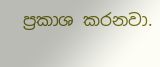ප්‍රකාශ කරනවා.